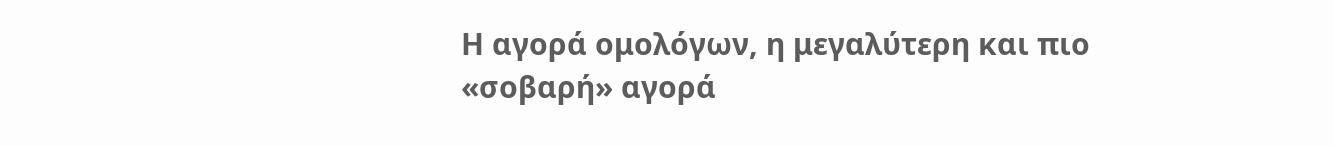Η αγορά ομολόγων, η μεγαλύτερη και πιο «σοβαρή» αγορά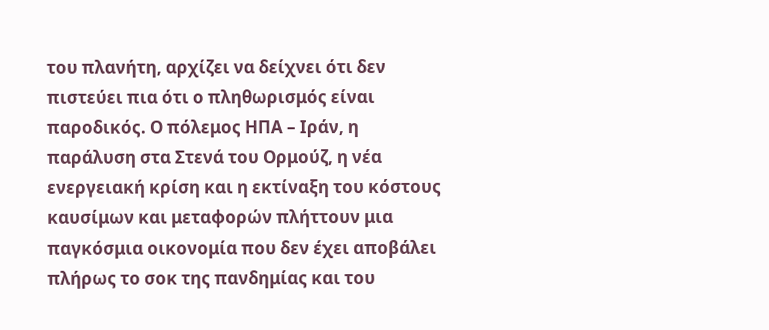του πλανήτη, αρχίζει να δείχνει ότι δεν πιστεύει πια ότι ο πληθωρισμός είναι παροδικός. Ο πόλεμος ΗΠΑ – Ιράν, η παράλυση στα Στενά του Ορμούζ, η νέα ενεργειακή κρίση και η εκτίναξη του κόστους καυσίμων και μεταφορών πλήττουν μια παγκόσμια οικονομία που δεν έχει αποβάλει πλήρως το σοκ της πανδημίας και του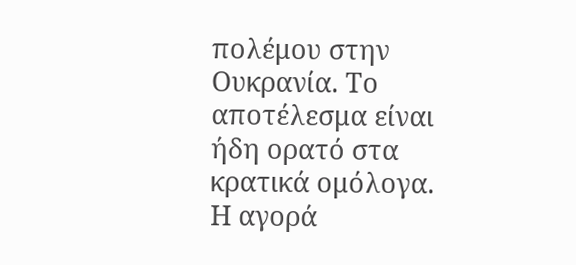πολέμου στην Ουκρανία. Το αποτέλεσμα είναι ήδη ορατό στα κρατικά ομόλογα.
Η αγορά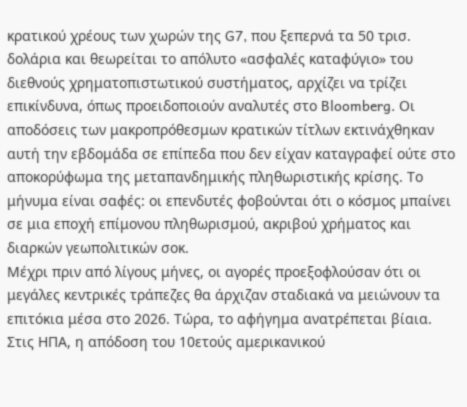κρατικού χρέους των χωρών της G7, που ξεπερνά τα 50 τρισ. δολάρια και θεωρείται το απόλυτο «ασφαλές καταφύγιο» του διεθνούς χρηματοπιστωτικού συστήματος, αρχίζει να τρίζει επικίνδυνα, όπως προειδοποιούν αναλυτές στο Bloomberg. Οι αποδόσεις των μακροπρόθεσμων κρατικών τίτλων εκτινάχθηκαν αυτή την εβδομάδα σε επίπεδα που δεν είχαν καταγραφεί ούτε στο αποκορύφωμα της μεταπανδημικής πληθωριστικής κρίσης. Το μήνυμα είναι σαφές: οι επενδυτές φοβούνται ότι ο κόσμος μπαίνει σε μια εποχή επίμονου πληθωρισμού, ακριβού χρήματος και διαρκών γεωπολιτικών σοκ.
Μέχρι πριν από λίγους μήνες, οι αγορές προεξοφλούσαν ότι οι μεγάλες κεντρικές τράπεζες θα άρχιζαν σταδιακά να μειώνουν τα επιτόκια μέσα στο 2026. Τώρα, το αφήγημα ανατρέπεται βίαια. Στις ΗΠΑ, η απόδοση του 10ετούς αμερικανικού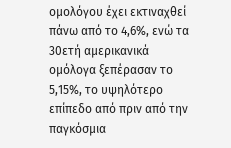ομολόγου έχει εκτιναχθεί πάνω από το 4,6%, ενώ τα 30ετή αμερικανικά ομόλογα ξεπέρασαν το 5,15%, το υψηλότερο επίπεδο από πριν από την παγκόσμια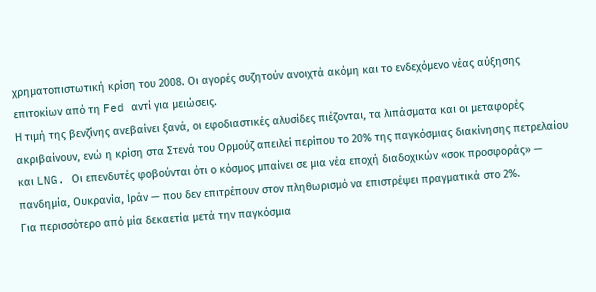χρηματοπιστωτική κρίση του 2008. Οι αγορές συζητούν ανοιχτά ακόμη και το ενδεχόμενο νέας αύξησης επιτοκίων από τη Fed αντί για μειώσεις.
Η τιμή της βενζίνης ανεβαίνει ξανά, οι εφοδιαστικές αλυσίδες πιέζονται, τα λιπάσματα και οι μεταφορές ακριβαίνουν, ενώ η κρίση στα Στενά του Ορμούζ απειλεί περίπου το 20% της παγκόσμιας διακίνησης πετρελαίου και LNG. Οι επενδυτές φοβούνται ότι ο κόσμος μπαίνει σε μια νέα εποχή διαδοχικών «σοκ προσφοράς» — πανδημία, Ουκρανία, Ιράν — που δεν επιτρέπουν στον πληθωρισμό να επιστρέψει πραγματικά στο 2%.
Για περισσότερο από μία δεκαετία μετά την παγκόσμια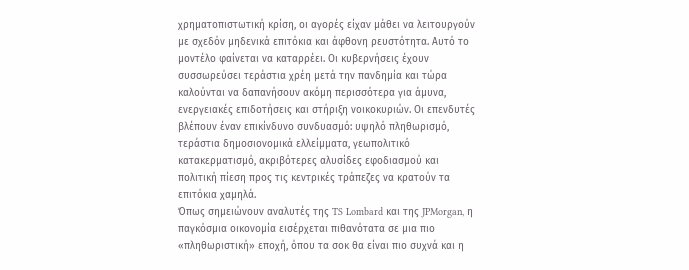χρηματοπιστωτική κρίση, οι αγορές είχαν μάθει να λειτουργούν με σχεδόν μηδενικά επιτόκια και άφθονη ρευστότητα. Αυτό το μοντέλο φαίνεται να καταρρέει. Οι κυβερνήσεις έχουν συσσωρεύσει τεράστια χρέη μετά την πανδημία και τώρα καλούνται να δαπανήσουν ακόμη περισσότερα για άμυνα, ενεργειακές επιδοτήσεις και στήριξη νοικοκυριών. Οι επενδυτές βλέπουν έναν επικίνδυνο συνδυασμό: υψηλό πληθωρισμό, τεράστια δημοσιονομικά ελλείμματα, γεωπολιτικό κατακερματισμό, ακριβότερες αλυσίδες εφοδιασμού και πολιτική πίεση προς τις κεντρικές τράπεζες να κρατούν τα επιτόκια χαμηλά.
Όπως σημειώνουν αναλυτές της TS Lombard και της JPMorgan, η παγκόσμια οικονομία εισέρχεται πιθανότατα σε μια πιο «πληθωριστική» εποχή, όπου τα σοκ θα είναι πιο συχνά και η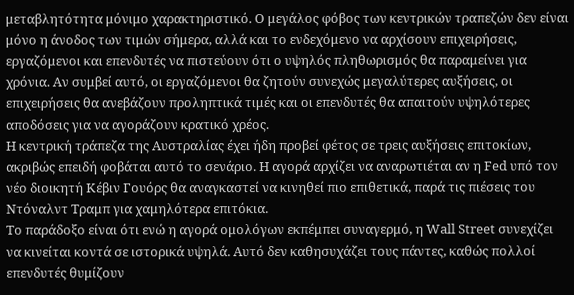μεταβλητότητα μόνιμο χαρακτηριστικό. Ο μεγάλος φόβος των κεντρικών τραπεζών δεν είναι μόνο η άνοδος των τιμών σήμερα, αλλά και το ενδεχόμενο να αρχίσουν επιχειρήσεις, εργαζόμενοι και επενδυτές να πιστεύουν ότι ο υψηλός πληθωρισμός θα παραμείνει για χρόνια. Αν συμβεί αυτό, οι εργαζόμενοι θα ζητούν συνεχώς μεγαλύτερες αυξήσεις, οι επιχειρήσεις θα ανεβάζουν προληπτικά τιμές και οι επενδυτές θα απαιτούν υψηλότερες αποδόσεις για να αγοράζουν κρατικό χρέος.
Η κεντρική τράπεζα της Αυστραλίας έχει ήδη προβεί φέτος σε τρεις αυξήσεις επιτοκίων, ακριβώς επειδή φοβάται αυτό το σενάριο. Η αγορά αρχίζει να αναρωτιέται αν η Fed υπό τον νέο διοικητή Κέβιν Γουόρς θα αναγκαστεί να κινηθεί πιο επιθετικά, παρά τις πιέσεις του Ντόναλντ Τραμπ για χαμηλότερα επιτόκια.
Το παράδοξο είναι ότι ενώ η αγορά ομολόγων εκπέμπει συναγερμό, η Wall Street συνεχίζει να κινείται κοντά σε ιστορικά υψηλά. Αυτό δεν καθησυχάζει τους πάντες, καθώς πολλοί επενδυτές θυμίζουν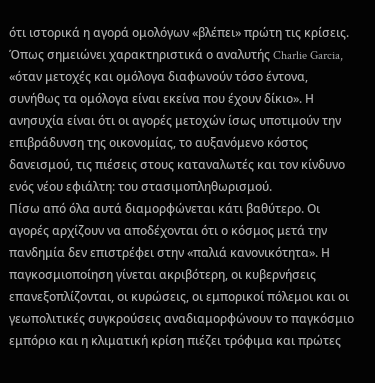ότι ιστορικά η αγορά ομολόγων «βλέπει» πρώτη τις κρίσεις. Όπως σημειώνει χαρακτηριστικά ο αναλυτής Charlie Garcia, «όταν μετοχές και ομόλογα διαφωνούν τόσο έντονα, συνήθως τα ομόλογα είναι εκείνα που έχουν δίκιο». Η ανησυχία είναι ότι οι αγορές μετοχών ίσως υποτιμούν την επιβράδυνση της οικονομίας, το αυξανόμενο κόστος δανεισμού, τις πιέσεις στους καταναλωτές και τον κίνδυνο ενός νέου εφιάλτη: του στασιμοπληθωρισμού.
Πίσω από όλα αυτά διαμορφώνεται κάτι βαθύτερο. Οι αγορές αρχίζουν να αποδέχονται ότι ο κόσμος μετά την πανδημία δεν επιστρέφει στην «παλιά κανονικότητα». Η παγκοσμιοποίηση γίνεται ακριβότερη, οι κυβερνήσεις επανεξοπλίζονται, οι κυρώσεις, οι εμπορικοί πόλεμοι και οι γεωπολιτικές συγκρούσεις αναδιαμορφώνουν το παγκόσμιο εμπόριο και η κλιματική κρίση πιέζει τρόφιμα και πρώτες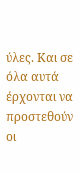ύλες. Και σε όλα αυτά έρχονται να προστεθούν οι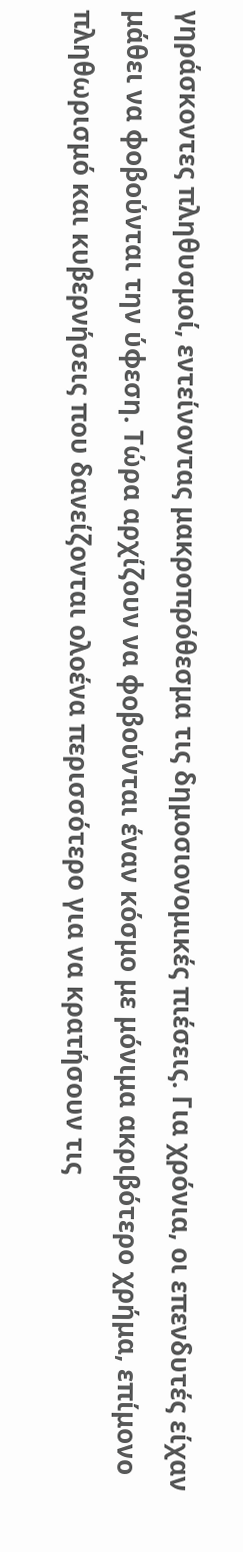γηράσκοντες πληθυσμοί, εντείνοντας μακροπρόθεσμα τις δημοσιονομικές πιέσεις. Για χρόνια, οι επενδυτές είχαν μάθει να φοβούνται την ύφεση. Τώρα αρχίζουν να φοβούνται έναν κόσμο με μόνιμα ακριβότερο χρήμα, επίμονο πληθωρισμό και κυβερνήσεις που δανείζονται ολοένα περισσότερο για να κρατήσουν τις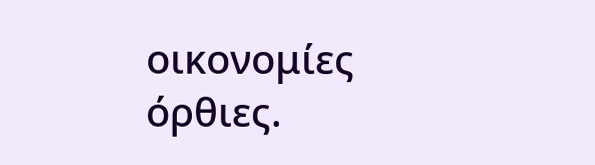οικονομίες όρθιες.